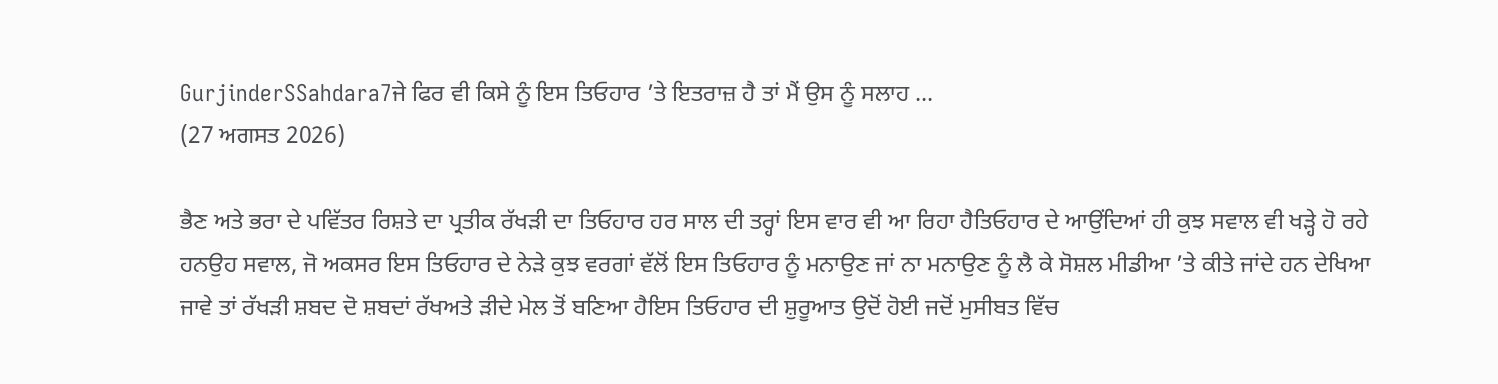GurjinderSSahdara7ਜੇ ਫਿਰ ਵੀ ਕਿਸੇ ਨੂੰ ਇਸ ਤਿਓਹਾਰ ’ਤੇ ਇਤਰਾਜ਼ ਹੈ ਤਾਂ ਮੈਂ ਉਸ ਨੂੰ ਸਲਾਹ ...
(27 ਅਗਸਤ 2026)

ਭੈਣ ਅਤੇ ਭਰਾ ਦੇ ਪਵਿੱਤਰ ਰਿਸ਼ਤੇ ਦਾ ਪ੍ਰਤੀਕ ਰੱਖੜੀ ਦਾ ਤਿਓਹਾਰ ਹਰ ਸਾਲ ਦੀ ਤਰ੍ਹਾਂ ਇਸ ਵਾਰ ਵੀ ਆ ਰਿਹਾ ਹੈਤਿਓਹਾਰ ਦੇ ਆਉਂਦਿਆਂ ਹੀ ਕੁਝ ਸਵਾਲ ਵੀ ਖੜ੍ਹੇ ਹੋ ਰਹੇ ਹਨਉਹ ਸਵਾਲ, ਜੋ ਅਕਸਰ ਇਸ ਤਿਓਹਾਰ ਦੇ ਨੇੜੇ ਕੁਝ ਵਰਗਾਂ ਵੱਲੋਂ ਇਸ ਤਿਓਹਾਰ ਨੂੰ ਮਨਾਉਣ ਜਾਂ ਨਾ ਮਨਾਉਣ ਨੂੰ ਲੈ ਕੇ ਸੋਸ਼ਲ ਮੀਡੀਆ ’ਤੇ ਕੀਤੇ ਜਾਂਦੇ ਹਨ ਦੇਖਿਆ ਜਾਵੇ ਤਾਂ ਰੱਖੜੀ ਸ਼ਬਦ ਦੋ ਸ਼ਬਦਾਂ ਰੱਖਅਤੇ ੜੀਦੇ ਮੇਲ ਤੋਂ ਬਣਿਆ ਹੈਇਸ ਤਿਓਹਾਰ ਦੀ ਸ਼ੁਰੂਆਤ ਉਦੋਂ ਹੋਈ ਜਦੋਂ ਮੁਸੀਬਤ ਵਿੱਚ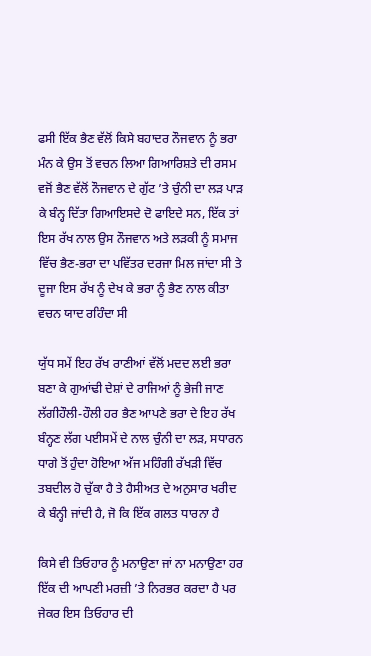ਫਸੀ ਇੱਕ ਭੈਣ ਵੱਲੋਂ ਕਿਸੇ ਬਹਾਦਰ ਨੌਜਵਾਨ ਨੂੰ ਭਰਾ ਮੰਨ ਕੇ ਉਸ ਤੋਂ ਵਚਨ ਲਿਆ ਗਿਆਰਿਸ਼ਤੇ ਦੀ ਰਸਮ ਵਜੋਂ ਭੈਣ ਵੱਲੋਂ ਨੌਜਵਾਨ ਦੇ ਗੁੱਟ ’ਤੇ ਚੁੰਨੀ ਦਾ ਲੜ ਪਾੜ ਕੇ ਬੰਨ੍ਹ ਦਿੱਤਾ ਗਿਆਇਸਦੇ ਦੋ ਫਾਇਦੇ ਸਨ, ਇੱਕ ਤਾਂ ਇਸ ਰੱਖ ਨਾਲ ਉਸ ਨੌਜਵਾਨ ਅਤੇ ਲੜਕੀ ਨੂੰ ਸਮਾਜ ਵਿੱਚ ਭੈਣ-ਭਰਾ ਦਾ ਪਵਿੱਤਰ ਦਰਜਾ ਮਿਲ ਜਾਂਦਾ ਸੀ ਤੇ ਦੂਜਾ ਇਸ ਰੱਖ ਨੂੰ ਦੇਖ ਕੇ ਭਰਾ ਨੂੰ ਭੈਣ ਨਾਲ ਕੀਤਾ ਵਚਨ ਯਾਦ ਰਹਿੰਦਾ ਸੀ

ਯੁੱਧ ਸਮੇਂ ਇਹ ਰੱਖ ਰਾਣੀਆਂ ਵੱਲੋਂ ਮਦਦ ਲਈ ਭਰਾ ਬਣਾ ਕੇ ਗੁਆਂਢੀ ਦੇਸ਼ਾਂ ਦੇ ਰਾਜਿਆਂ ਨੂੰ ਭੇਜੀ ਜਾਣ ਲੱਗੀਹੌਲੀ-ਹੌਲੀ ਹਰ ਭੈਣ ਆਪਣੇ ਭਰਾ ਦੇ ਇਹ ਰੱਖ ਬੰਨ੍ਹਣ ਲੱਗ ਪਈਸਮੇਂ ਦੇ ਨਾਲ ਚੁੰਨੀ ਦਾ ਲੜ, ਸਧਾਰਨ ਧਾਗੇ ਤੋਂ ਹੁੰਦਾ ਹੋਇਆ ਅੱਜ ਮਹਿੰਗੀ ਰੱਖੜੀ ਵਿੱਚ ਤਬਦੀਲ ਹੋ ਚੁੱਕਾ ਹੈ ਤੇ ਹੈਸੀਅਤ ਦੇ ਅਨੁਸਾਰ ਖਰੀਦ ਕੇ ਬੰਨ੍ਹੀ ਜਾਂਦੀ ਹੈ, ਜੋ ਕਿ ਇੱਕ ਗਲਤ ਧਾਰਨਾ ਹੈ

ਕਿਸੇ ਵੀ ਤਿਓਹਾਰ ਨੂੰ ਮਨਾਉਣਾ ਜਾਂ ਨਾ ਮਨਾਉਣਾ ਹਰ ਇੱਕ ਦੀ ਆਪਣੀ ਮਰਜ਼ੀ ’ਤੇ ਨਿਰਭਰ ਕਰਦਾ ਹੈ ਪਰ ਜੇਕਰ ਇਸ ਤਿਓਹਾਰ ਦੀ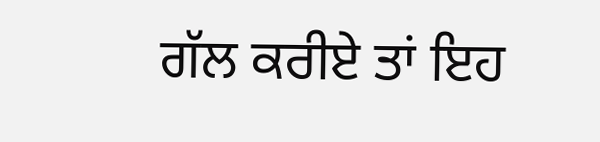ਗੱਲ ਕਰੀਏ ਤਾਂ ਇਹ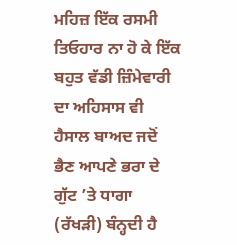ਮਹਿਜ਼ ਇੱਕ ਰਸਮੀ ਤਿਓਹਾਰ ਨਾ ਹੋ ਕੇ ਇੱਕ ਬਹੁਤ ਵੱਡੀ ਜ਼ਿੰਮੇਵਾਰੀ ਦਾ ਅਹਿਸਾਸ ਵੀ ਹੈਸਾਲ ਬਾਅਦ ਜਦੋਂ ਭੈਣ ਆਪਣੇ ਭਰਾ ਦੇ ਗੁੱਟ ’ਤੇ ਧਾਗਾ (ਰੱਖੜੀ) ਬੰਨ੍ਹਦੀ ਹੈ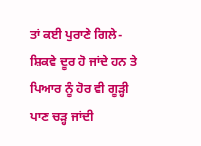ਤਾਂ ਕਈ ਪੁਰਾਣੇ ਗਿਲੇ-ਸ਼ਿਕਵੇ ਦੂਰ ਹੋ ਜਾਂਦੇ ਹਨ ਤੇ ਪਿਆਰ ਨੂੰ ਹੋਰ ਵੀ ਗੂੜ੍ਹੀ ਪਾਣ ਚੜ੍ਹ ਜਾਂਦੀ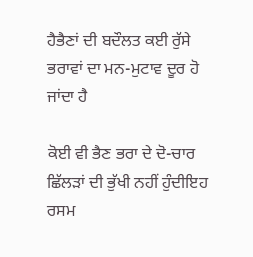ਹੈਭੈਣਾਂ ਦੀ ਬਦੌਲਤ ਕਈ ਰੁੱਸੇ ਭਰਾਵਾਂ ਦਾ ਮਨ-ਮੁਟਾਵ ਦੂਰ ਹੋ ਜਾਂਦਾ ਹੈ

ਕੋਈ ਵੀ ਭੈਣ ਭਰਾ ਦੇ ਦੋ-ਚਾਰ ਛਿੱਲੜਾਂ ਦੀ ਭੁੱਖੀ ਨਹੀਂ ਹੁੰਦੀਇਹ ਰਸਮ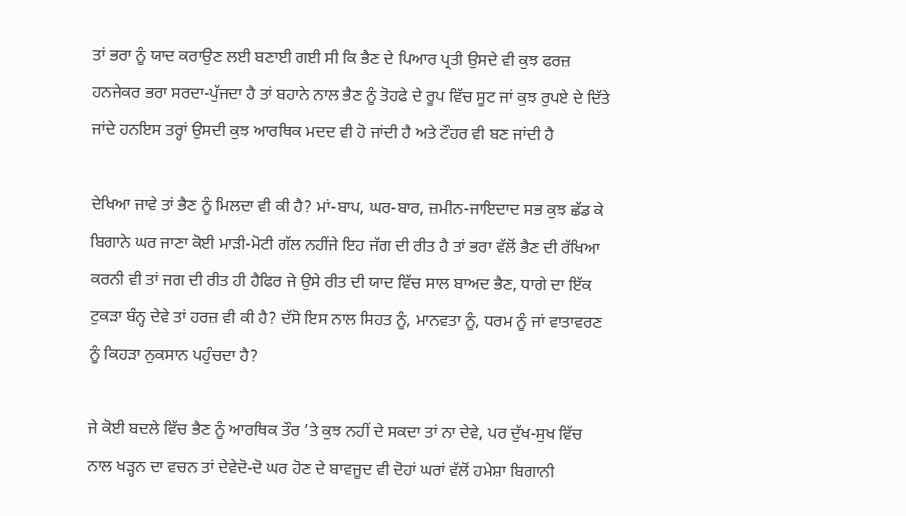ਤਾਂ ਭਰਾ ਨੂੰ ਯਾਦ ਕਰਾਉਣ ਲਈ ਬਣਾਈ ਗਈ ਸੀ ਕਿ ਭੈਣ ਦੇ ਪਿਆਰ ਪ੍ਰਤੀ ਉਸਦੇ ਵੀ ਕੁਝ ਫਰਜ਼ ਹਨਜੇਕਰ ਭਰਾ ਸਰਦਾ-ਪੁੱਜਦਾ ਹੈ ਤਾਂ ਬਹਾਨੇ ਨਾਲ ਭੈਣ ਨੂੰ ਤੋਹਫੇ ਦੇ ਰੂਪ ਵਿੱਚ ਸੂਟ ਜਾਂ ਕੁਝ ਰੁਪਏ ਦੇ ਦਿੱਤੇ ਜਾਂਦੇ ਹਨਇਸ ਤਰ੍ਹਾਂ ਉਸਦੀ ਕੁਝ ਆਰਥਿਕ ਮਦਦ ਵੀ ਹੋ ਜਾਂਦੀ ਹੈ ਅਤੇ ਟੌਹਰ ਵੀ ਬਣ ਜਾਂਦੀ ਹੈ

ਦੇਖਿਆ ਜਾਵੇ ਤਾਂ ਭੈਣ ਨੂੰ ਮਿਲਦਾ ਵੀ ਕੀ ਹੈ? ਮਾਂ-ਬਾਪ, ਘਰ-ਬਾਰ, ਜ਼ਮੀਨ-ਜਾਇਦਾਦ ਸਭ ਕੁਝ ਛੱਡ ਕੇ ਬਿਗਾਨੇ ਘਰ ਜਾਣਾ ਕੋਈ ਮਾੜੀ-ਮੋਟੀ ਗੱਲ ਨਹੀਂਜੇ ਇਹ ਜੱਗ ਦੀ ਰੀਤ ਹੈ ਤਾਂ ਭਰਾ ਵੱਲੋਂ ਭੈਣ ਦੀ ਰੱਖਿਆ ਕਰਨੀ ਵੀ ਤਾਂ ਜਗ ਦੀ ਰੀਤ ਹੀ ਹੈਫਿਰ ਜੇ ਉਸੇ ਰੀਤ ਦੀ ਯਾਦ ਵਿੱਚ ਸਾਲ ਬਾਅਦ ਭੈਣ, ਧਾਗੇ ਦਾ ਇੱਕ ਟੁਕੜਾ ਬੰਨ੍ਹ ਦੇਵੇ ਤਾਂ ਹਰਜ਼ ਵੀ ਕੀ ਹੈ? ਦੱਸੋ ਇਸ ਨਾਲ ਸਿਹਤ ਨੂੰ, ਮਾਨਵਤਾ ਨੂੰ, ਧਰਮ ਨੂੰ ਜਾਂ ਵਾਤਾਵਰਣ ਨੂੰ ਕਿਹੜਾ ਨੁਕਸਾਨ ਪਹੁੰਚਦਾ ਹੈ?

ਜੇ ਕੋਈ ਬਦਲੇ ਵਿੱਚ ਭੈਣ ਨੂੰ ਆਰਥਿਕ ਤੌਰ ’ਤੇ ਕੁਝ ਨਹੀਂ ਦੇ ਸਕਦਾ ਤਾਂ ਨਾ ਦੇਵੇ, ਪਰ ਦੁੱਖ-ਸੁਖ ਵਿੱਚ ਨਾਲ ਖੜ੍ਹਨ ਦਾ ਵਚਨ ਤਾਂ ਦੇਵੇਦੋ-ਦੋ ਘਰ ਹੋਣ ਦੇ ਬਾਵਜੂਦ ਵੀ ਦੋਹਾਂ ਘਰਾਂ ਵੱਲੋਂ ਹਮੇਸ਼ਾ ਬਿਗਾਨੀ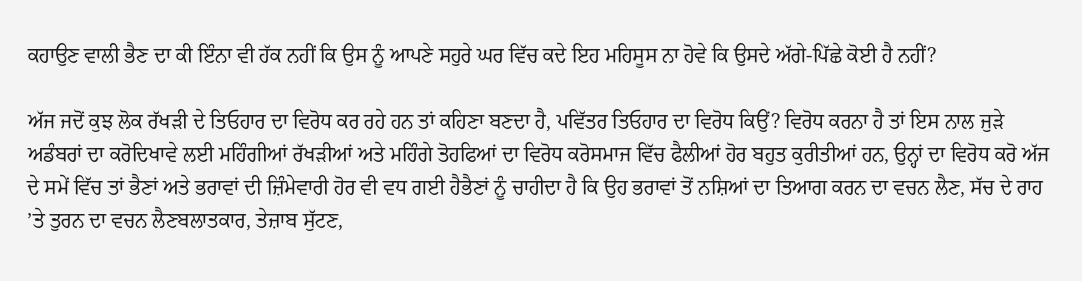ਕਹਾਉਣ ਵਾਲੀ ਭੈਣ ਦਾ ਕੀ ਇੰਨਾ ਵੀ ਹੱਕ ਨਹੀਂ ਕਿ ਉਸ ਨੂੰ ਆਪਣੇ ਸਹੁਰੇ ਘਰ ਵਿੱਚ ਕਦੇ ਇਹ ਮਹਿਸੂਸ ਨਾ ਹੋਵੇ ਕਿ ਉਸਦੇ ਅੱਗੇ-ਪਿੱਛੇ ਕੋਈ ਹੈ ਨਹੀਂ?

ਅੱਜ ਜਦੋਂ ਕੁਝ ਲੋਕ ਰੱਖੜੀ ਦੇ ਤਿਓਹਾਰ ਦਾ ਵਿਰੋਧ ਕਰ ਰਹੇ ਹਨ ਤਾਂ ਕਹਿਣਾ ਬਣਦਾ ਹੈ, ਪਵਿੱਤਰ ਤਿਓਹਾਰ ਦਾ ਵਿਰੋਧ ਕਿਉਂ? ਵਿਰੋਧ ਕਰਨਾ ਹੈ ਤਾਂ ਇਸ ਨਾਲ ਜੁੜੇ ਅਡੰਬਰਾਂ ਦਾ ਕਰੋਦਿਖਾਵੇ ਲਈ ਮਹਿੰਗੀਆਂ ਰੱਖੜੀਆਂ ਅਤੇ ਮਹਿੰਗੇ ਤੋਹਫਿਆਂ ਦਾ ਵਿਰੋਧ ਕਰੋਸਮਾਜ ਵਿੱਚ ਫੈਲੀਆਂ ਹੋਰ ਬਹੁਤ ਕੁਰੀਤੀਆਂ ਹਨ, ਉਨ੍ਹਾਂ ਦਾ ਵਿਰੋਧ ਕਰੋ ਅੱਜ ਦੇ ਸਮੇਂ ਵਿੱਚ ਤਾਂ ਭੈਣਾਂ ਅਤੇ ਭਰਾਵਾਂ ਦੀ ਜ਼ਿੰਮੇਵਾਰੀ ਹੋਰ ਵੀ ਵਧ ਗਈ ਹੈਭੈਣਾਂ ਨੂੰ ਚਾਹੀਦਾ ਹੈ ਕਿ ਉਹ ਭਰਾਵਾਂ ਤੋਂ ਨਸ਼ਿਆਂ ਦਾ ਤਿਆਗ ਕਰਨ ਦਾ ਵਚਨ ਲੈਣ, ਸੱਚ ਦੇ ਰਾਹ ’ਤੇ ਤੁਰਨ ਦਾ ਵਚਨ ਲੈਣਬਲਾਤਕਾਰ, ਤੇਜ਼ਾਬ ਸੁੱਟਣ,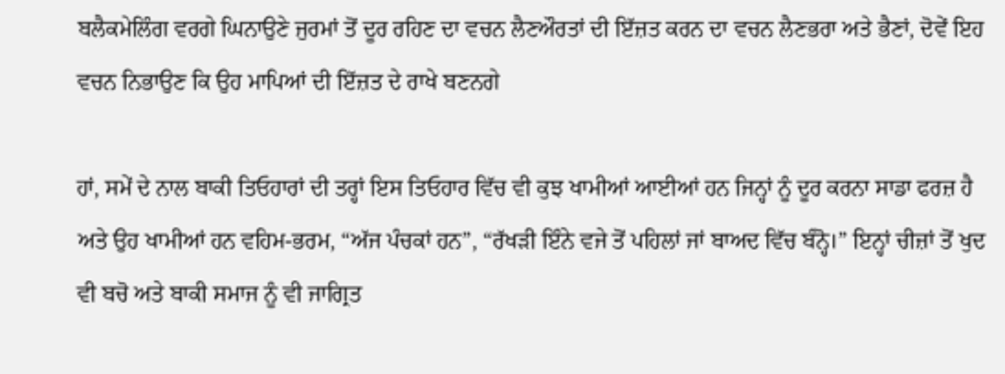ਬਲੈਕਮੇਲਿੰਗ ਵਰਗੇ ਘਿਨਾਉਣੇ ਜੁਰਮਾਂ ਤੋਂ ਦੂਰ ਰਹਿਣ ਦਾ ਵਚਨ ਲੈਣਔਰਤਾਂ ਦੀ ਇੱਜ਼ਤ ਕਰਨ ਦਾ ਵਚਨ ਲੈਣਭਰਾ ਅਤੇ ਭੈਣਾਂ, ਦੋਵੇਂ ਇਹ ਵਚਨ ਨਿਭਾਉਣ ਕਿ ਉਹ ਮਾਪਿਆਂ ਦੀ ਇੱਜ਼ਤ ਦੇ ਰਾਖੇ ਬਣਨਗੇ

ਹਾਂ, ਸਮੇਂ ਦੇ ਨਾਲ ਬਾਕੀ ਤਿਓਹਾਰਾਂ ਦੀ ਤਰ੍ਹਾਂ ਇਸ ਤਿਓਹਾਰ ਵਿੱਚ ਵੀ ਕੁਝ ਖਾਮੀਆਂ ਆਈਆਂ ਹਨ ਜਿਨ੍ਹਾਂ ਨੂੰ ਦੂਰ ਕਰਨਾ ਸਾਡਾ ਫਰਜ਼ ਹੈ ਅਤੇ ਉਹ ਖਾਮੀਆਂ ਹਨ ਵਹਿਮ-ਭਰਮ, “ਅੱਜ ਪੰਚਕਾਂ ਹਨ”, “ਰੱਖੜੀ ਇੰਨੇ ਵਜੇ ਤੋਂ ਪਹਿਲਾਂ ਜਾਂ ਬਾਅਦ ਵਿੱਚ ਬੰਨ੍ਹੋ।” ਇਨ੍ਹਾਂ ਚੀਜ਼ਾਂ ਤੋਂ ਖੁਦ ਵੀ ਬਚੋ ਅਤੇ ਬਾਕੀ ਸਮਾਜ ਨੂੰ ਵੀ ਜਾਗ੍ਰਿਤ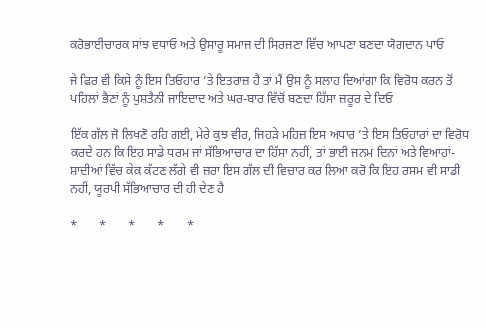ਕਰੋਭਾਈਚਾਰਕ ਸਾਂਝ ਵਧਾਓ ਅਤੇ ਉਸਾਰੂ ਸਮਾਜ ਦੀ ਸਿਰਜਣਾ ਵਿੱਚ ਆਪਣਾ ਬਣਦਾ ਯੋਗਦਾਨ ਪਾਓ

ਜੇ ਫਿਰ ਵੀ ਕਿਸੇ ਨੂੰ ਇਸ ਤਿਓਹਾਰ ’ਤੇ ਇਤਰਾਜ਼ ਹੈ ਤਾਂ ਮੈਂ ਉਸ ਨੂੰ ਸਲਾਹ ਦਿਆਂਗਾ ਕਿ ਵਿਰੋਧ ਕਰਨ ਤੋਂ ਪਹਿਲਾਂ ਭੈਣਾਂ ਨੂੰ ਪੁਸ਼ਤੈਨੀ ਜਾਇਦਾਦ ਅਤੇ ਘਰ-ਬਾਰ ਵਿੱਚੋਂ ਬਣਦਾ ਹਿੱਸਾ ਜ਼ਰੂਰ ਦੇ ਦਿਓ

ਇੱਕ ਗੱਲ ਜੋ ਲਿਖਣੋ ਰਹਿ ਗਈ, ਮੇਰੇ ਕੁਝ ਵੀਰ, ਜਿਹੜੇ ਮਹਿਜ਼ ਇਸ ਅਧਾਰ ’ਤੇ ਇਸ ਤਿਓਹਾਰਾਂ ਦਾ ਵਿਰੋਧ ਕਰਦੇ ਹਨ ਕਿ ਇਹ ਸਾਡੇ ਧਰਮ ਜਾਂ ਸੱਭਿਆਚਾਰ ਦਾ ਹਿੱਸਾ ਨਹੀਂ, ਤਾਂ ਭਾਈ ਜਨਮ ਦਿਨਾਂ ਅਤੇ ਵਿਆਹਾਂ-ਸ਼ਾਦੀਆਂ ਵਿੱਚ ਕੇਕ ਕੱਟਣ ਲੱਗੇ ਵੀ ਜ਼ਰਾ ਇਸ ਗੱਲ ਦੀ ਵਿਚਾਰ ਕਰ ਲਿਆ ਕਰੋ ਕਿ ਇਹ ਰਸਮ ਵੀ ਸਾਡੀ ਨਹੀਂ, ਯੂਰਪੀ ਸੱਭਿਆਚਾਰ ਦੀ ਹੀ ਦੇਣ ਹੈ

*       *       *       *       *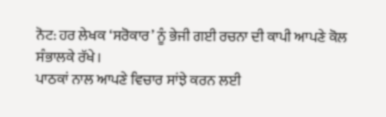ਨੋਟ: ਹਰ ਲੇਖਕ ‘ਸਰੋਕਾਰ’ ਨੂੰ ਭੇਜੀ ਗਈ ਰਚਨਾ ਦੀ ਕਾਪੀ ਆਪਣੇ ਕੋਲ ਸੰਭਾਲਕੇ ਰੱਖੇ।
ਪਾਠਕਾਂ ਨਾਲ ਆਪਣੇ ਵਿਚਾਰ ਸਾਂਝੇ ਕਰਨ ਲਈ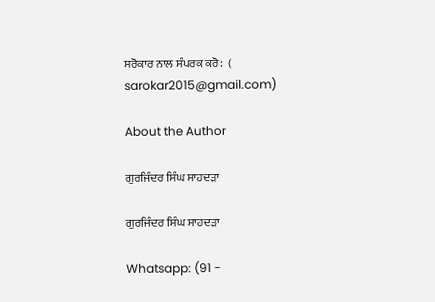ਸਰੋਕਾਰ ਨਾਲ ਸੰਪਰਕ ਕਰੋ:  (
sarokar2015@gmail.com)

About the Author

ਗੁਰਜਿੰਦਰ ਸਿੰਘ ਸਾਹਦੜਾ

ਗੁਰਜਿੰਦਰ ਸਿੰਘ ਸਾਹਦੜਾ

Whatsapp: (91 -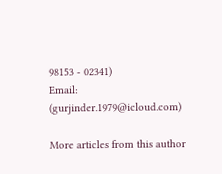98153 - 02341)
Email: (gurjinder.1979@icloud.com)

More articles from this author